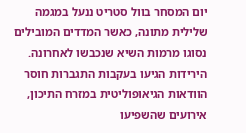יום המסחר בוול סטריט ננעל במגמה שלילית מתונה, כאשר המדדים המובילים נסוגו מרמות השיא שנכבשו לאחרונה. הירידות הגיעו בעקבות התגברות חוסר הוודאות הגיאופוליטית במזרח התיכון, אירועים שהשפיעו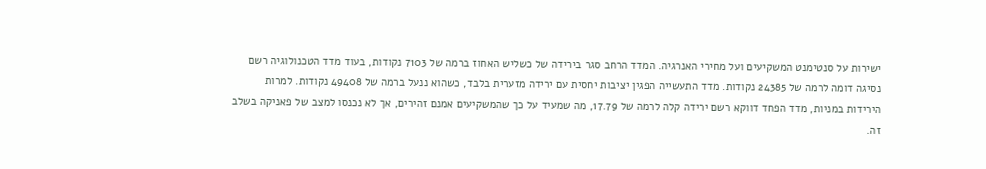ישירות על סנטימנט המשקיעים ועל מחירי האנרגיה. המדד הרחב סגר בירידה של כשליש האחוז ברמה של 7103 נקודות, בעוד מדד הטכנולוגיה רשם נסיגה דומה לרמה של 24385 נקודות. מדד התעשייה הפגין יציבות יחסית עם ירידה מזערית בלבד, כשהוא ננעל ברמה של 49408 נקודות. למרות הירידות במניות, מדד הפחד דווקא רשם ירידה קלה לרמה של 17.79, מה שמעיד על כך שהמשקיעים אמנם זהירים, אך לא נכנסו למצב של פאניקה בשלב זה.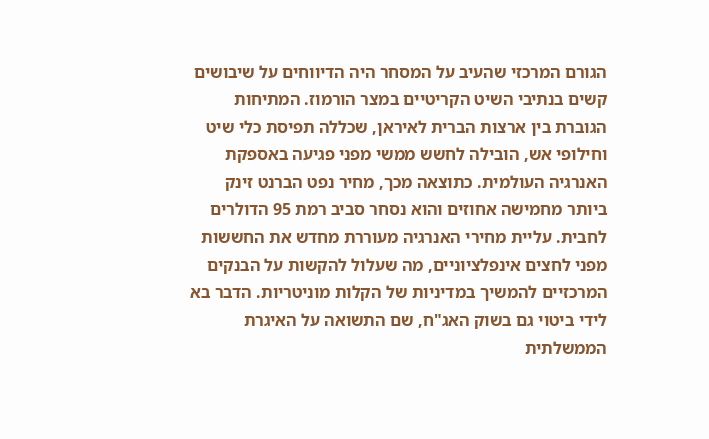הגורם המרכזי שהעיב על המסחר היה הדיווחים על שיבושים קשים בנתיבי השיט הקריטיים במצר הורמוז. המתיחות הגוברת בין ארצות הברית לאיראן, שכללה תפיסת כלי שיט וחילופי אש, הובילה לחשש ממשי מפני פגיעה באספקת האנרגיה העולמית. כתוצאה מכך, מחיר נפט הברנט זינק ביותר מחמישה אחוזים והוא נסחר סביב רמת 95 הדולרים לחבית. עליית מחירי האנרגיה מעוררת מחדש את החששות מפני לחצים אינפלציוניים, מה שעלול להקשות על הבנקים המרכזיים להמשיך במדיניות של הקלות מוניטריות. הדבר בא לידי ביטוי גם בשוק האג"ח, שם התשואה על האיגרת הממשלתית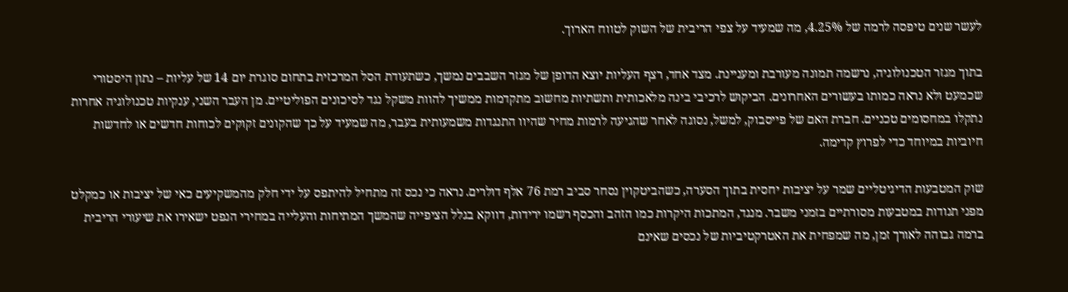לעשר שנים טיפסה לרמה של 4.25%, מה שמעיד על צפי הריבית של השוק לטווח הארוך.

בתוך מגזר הטכנולוגיה, נרשמה תמונה מעורבת ומעניינת. מצד אחד, רצף העליות יוצא הדופן של מגזר השבבים נמשך, כשתעודת הסל המרכזית בתחום סוגרת יום 14 של עליות – נתון היסטורי שכמעט ולא נראה כמותו בעשורים האחרונים. הביקוש לרכיבי בינה מלאכותית ותשתיות מחשוב מתקדמות ממשיך להוות משקל נגד לסיכונים הפוליטיים. מן העבר השני, ענקיות טכנולוגיה אחרות נתקלו במחסומים טכניים. חברת האם של פייסבוק, למשל, נסוגה לאחר שהגיעה לרמות מחיר שהיוו התנגדות משמעותית בעבר, מה שמעיד על כך שהקונים זקוקים לכוחות חדשים או לחדשות חיוביות במיוחד כדי לפרוץ קדימה.

שוק המטבעות הדיגיטליים שמר על יציבות יחסית בתוך הסערה, כשהביטקוין נסחר סביב רמת 76 אלף דולרים. נראה כי נכס זה מתחיל להיתפס על ידי חלק מהמשקיעים כאי של יציבות או כמקלט מפני תנודות במטבעות מסורתיים בזמני משבר. מנגד, המתכות היקרות כמו הזהב והכסף רשמו ירידות, דווקא בגלל הציפייה שהמשך המתיחות והעלייה במחירי הנפט ישאירו את שיעורי הריבית ברמה גבוהה לאורך זמן, מה שמפחית את האטרקטיביות של נכסים שאינם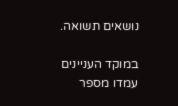נושאים תשואה.

במוקד העניינים עמדו מספר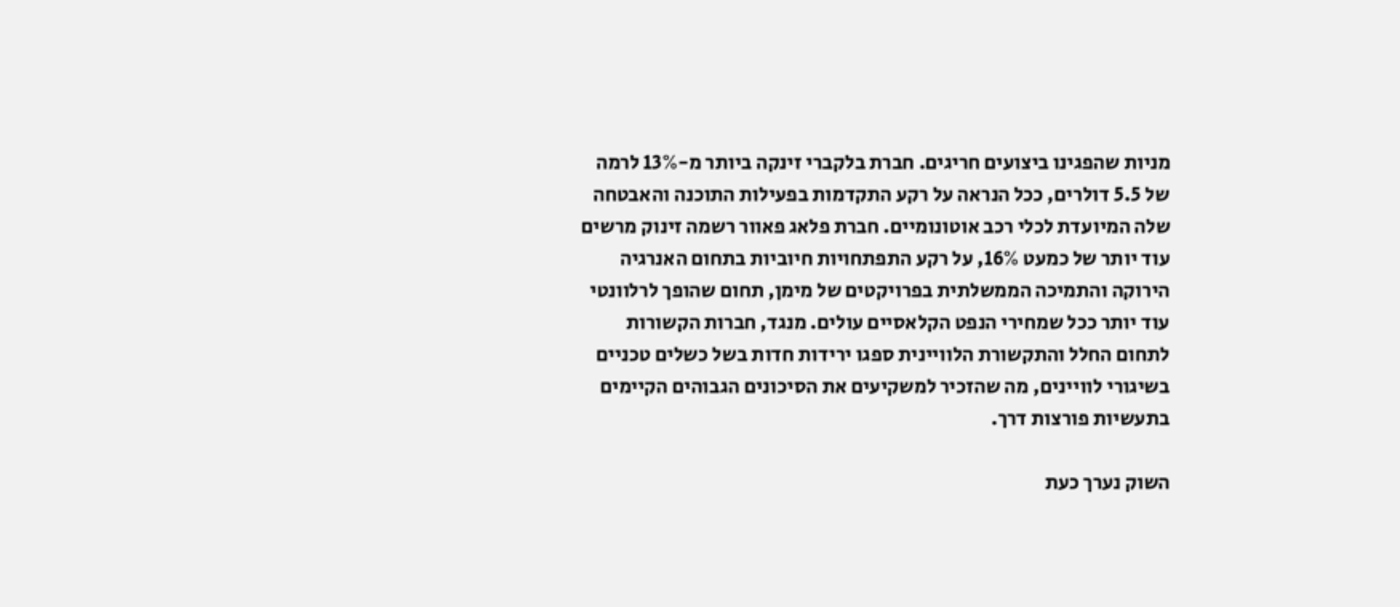מניות שהפגינו ביצועים חריגים. חברת בלקברי זינקה ביותר מ-13% לרמה של 5.5 דולרים, ככל הנראה על רקע התקדמות בפעילות התוכנה והאבטחה שלה המיועדת לכלי רכב אוטונומיים. חברת פלאג פאוור רשמה זינוק מרשים עוד יותר של כמעט 16%, על רקע התפתחויות חיוביות בתחום האנרגיה הירוקה והתמיכה הממשלתית בפרויקטים של מימן, תחום שהופך לרלוונטי עוד יותר ככל שמחירי הנפט הקלאסיים עולים. מנגד, חברות הקשורות לתחום החלל והתקשורת הלוויינית ספגו ירידות חדות בשל כשלים טכניים בשיגורי לוויינים, מה שהזכיר למשקיעים את הסיכונים הגבוהים הקיימים בתעשיות פורצות דרך.

השוק נערך כעת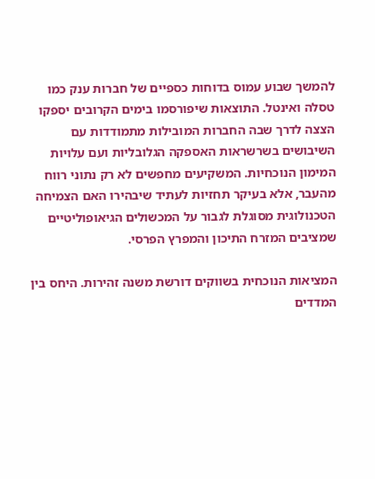להמשך שבוע עמוס בדוחות כספיים של חברות ענק כמו טסלה ואינטל. התוצאות שיפורסמו בימים הקרובים יספקו הצצה לדרך שבה החברות המובילות מתמודדות עם השיבושים בשרשראות האספקה הגלובליות ועם עלויות המימון הנוכחיות. המשקיעים מחפשים לא רק נתוני רווח מהעבר, אלא בעיקר תחזיות לעתיד שיבהירו האם הצמיחה הטכנולוגית מסוגלת לגבור על המכשולים הגיאופוליטיים שמציבים המזרח התיכון והמפרץ הפרסי.

המציאות הנוכחית בשווקים דורשת משנה זהירות. היחס בין המדדים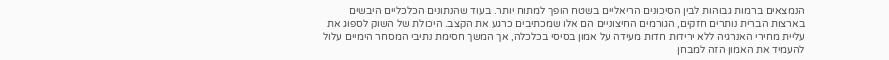הנמצאים ברמות גבוהות לבין הסיכונים הריאליים בשטח הופך למתוח יותר. בעוד שהנתונים הכלכליים היבשים בארצות הברית נותרים חזקים, הגורמים החיצוניים הם אלו שמכתיבים כרגע את הקצב. היכולת של השוק לספוג את עליית מחירי האנרגיה ללא ירידות חדות מעידה על אמון בסיסי בכלכלה, אך המשך חסימת נתיבי המסחר הימיים עלול להעמיד את האמון הזה למבחן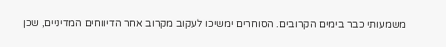משמעותי כבר בימים הקרובים. הסוחרים ימשיכו לעקוב מקרוב אחר הדיווחים המדיניים, שכן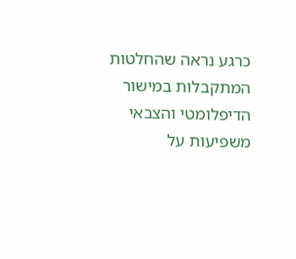כרגע נראה שהחלטות המתקבלות במישור הדיפלומטי והצבאי משפיעות על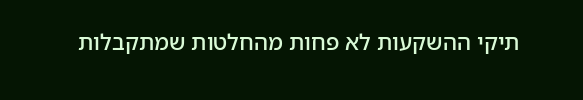תיקי ההשקעות לא פחות מהחלטות שמתקבלות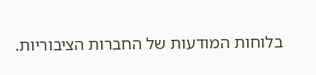בלוחות המודעות של החברות הציבוריות.